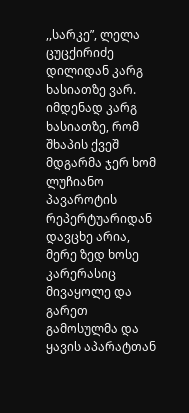,,სარკე”, ლელა ცუცქირიძე
დილიდან კარგ ხასიათზე ვარ. იმდენად კარგ ხასიათზე, რომ შხაპის ქვეშ მდგარმა ჯერ ხომ ლუჩიანო პავაროტის რეპერტუარიდან დავცხე არია, მერე ზედ ხოსე კარერასიც მივაყოლე და გარეთ გამოსულმა და ყავის აპარატთან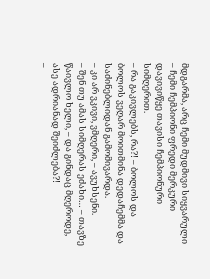მდგარმა, არც ჩემი მუდმივი სიყვარული – ჩემი ჩემპიონი ფრედი მერკური დავივიწყე თავისი ჩემპიონური სიმღერით.
– რა გაკივლებს, რა?! – ბოლოს და ბოლოს ვეღარ მოითმინა დედაჩემმა და საძინებლიდან გამომივარდა.
– კი არ ვკივი, ვმღერი, – ავუხსენი.
– შენ თუ ამას სიმღერას ეძახი… – თავზე წაივლო ხელი, – და გინდაც მღეროდე, ასე ადრიანად შეიძლება?!
–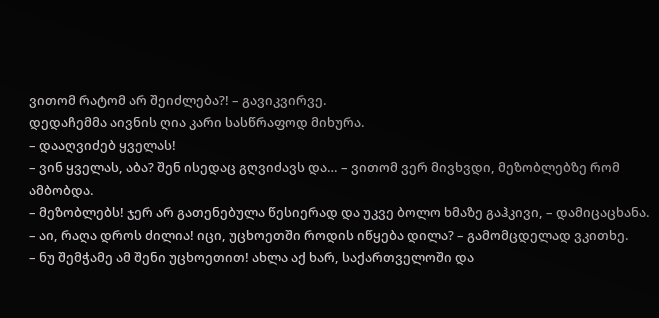ვითომ რატომ არ შეიძლება?! – გავიკვირვე.
დედაჩემმა აივნის ღია კარი სასწრაფოდ მიხურა.
– დააღვიძებ ყველას!
– ვინ ყველას, აბა? შენ ისედაც გღვიძავს და… – ვითომ ვერ მივხვდი, მეზობლებზე რომ ამბობდა.
– მეზობლებს! ჯერ არ გათენებულა წესიერად და უკვე ბოლო ხმაზე გაჰკივი, – დამიცაცხანა.
– აი, რაღა დროს ძილია! იცი, უცხოეთში როდის იწყება დილა? – გამომცდელად ვკითხე.
– ნუ შემჭამე ამ შენი უცხოეთით! ახლა აქ ხარ, საქართველოში და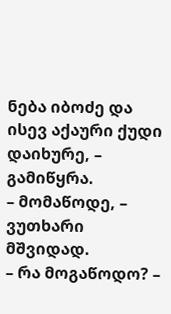ნება იბოძე და ისევ აქაური ქუდი დაიხურე, – გამიწყრა.
– მომაწოდე, – ვუთხარი მშვიდად.
– რა მოგაწოდო? –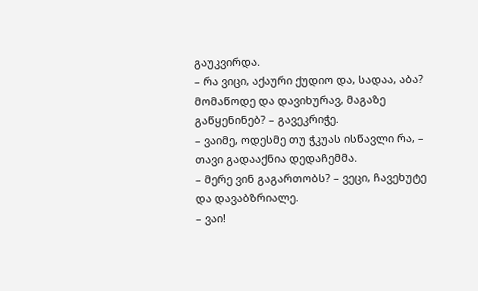გაუკვირდა.
– რა ვიცი, აქაური ქუდიო და, სადაა, აბა? მომაწოდე და დავიხურავ, მაგაზე გაწყენინებ? – გავეკრიჭე.
– ვაიმე, ოდესმე თუ ჭკუას ისწავლი რა, – თავი გადააქნია დედაჩემმა.
– მერე ვინ გაგართობს? – ვეცი, ჩავეხუტე და დავაბზრიალე.
– ვაი!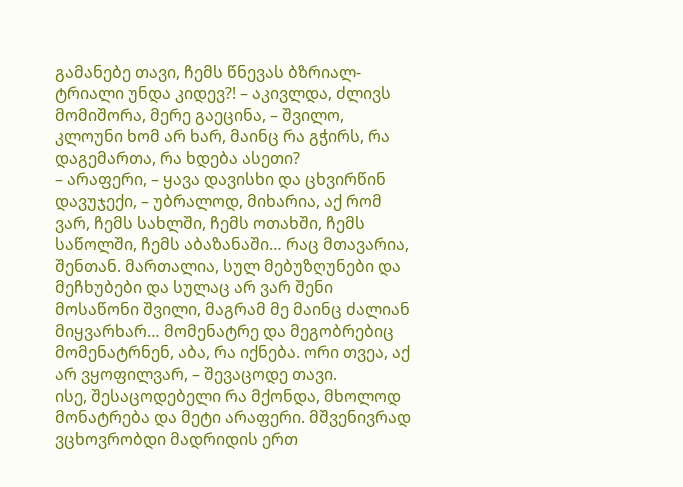გამანებე თავი, ჩემს წნევას ბზრიალ-ტრიალი უნდა კიდევ?! – აკივლდა, ძლივს მომიშორა, მერე გაეცინა, – შვილო, კლოუნი ხომ არ ხარ, მაინც რა გჭირს, რა დაგემართა, რა ხდება ასეთი?
– არაფერი, – ყავა დავისხი და ცხვირწინ დავუჯექი, – უბრალოდ, მიხარია, აქ რომ ვარ, ჩემს სახლში, ჩემს ოთახში, ჩემს საწოლში, ჩემს აბაზანაში… რაც მთავარია, შენთან. მართალია, სულ მებუზღუნები და მეჩხუბები და სულაც არ ვარ შენი მოსაწონი შვილი, მაგრამ მე მაინც ძალიან მიყვარხარ… მომენატრე და მეგობრებიც მომენატრნენ, აბა, რა იქნება. ორი თვეა, აქ არ ვყოფილვარ, – შევაცოდე თავი.
ისე, შესაცოდებელი რა მქონდა, მხოლოდ მონატრება და მეტი არაფერი. მშვენივრად ვცხოვრობდი მადრიდის ერთ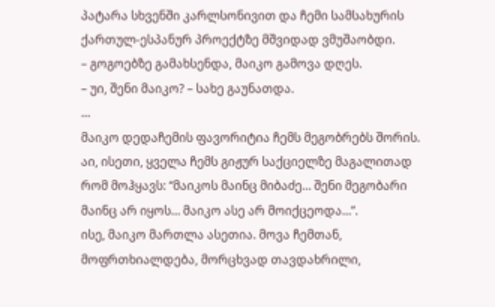პატარა სხვენში კარლსონივით და ჩემი სამსახურის ქართულ-ესპანურ პროექტზე მშვიდად ვმუშაობდი.
– გოგოებზე გამახსენდა, მაიკო გამოვა დღეს.
– უი, შენი მაიკო? – სახე გაუნათდა.
…
მაიკო დედაჩემის ფავორიტია ჩემს მეგობრებს შორის. აი, ისეთი, ყველა ჩემს გიჟურ საქციელზე მაგალითად რომ მოჰყავს: “მაიკოს მაინც მიბაძე… შენი მეგობარი მაინც არ იყოს… მაიკო ასე არ მოიქცეოდა…”.
ისე, მაიკო მართლა ასეთია. მოვა ჩემთან, მოფრთხიალდება, მორცხვად თავდახრილი,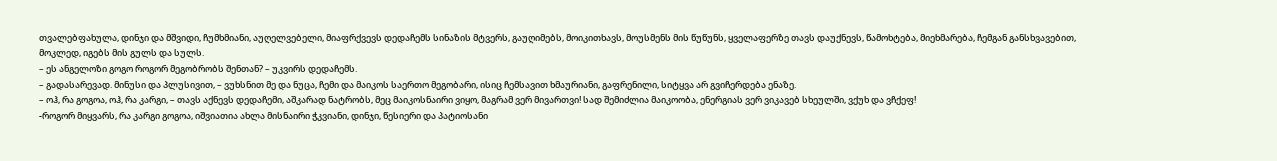თვალებფახულა, დინჯი და მშვიდი, ჩუმხმიანი, აუღელვებელი, მიაფრქვევს დედაჩემს სინაზის მტვერს, გაუღიმებს, მოიკითხავს, მოუსმენს მის წუწუნს, ყველაფერზე თავს დაუქნევს, წამოხტება, მიეხმარება, ჩემგან განსხვავებით, მოკლედ, იგებს მის გულს და სულს.
– ეს ანგელოზი გოგო როგორ მეგობრობს შენთან? – უკვირს დედაჩემს.
– გადასარევად. მინუსი და პლუსივით, – ვუხსნით მე და ნუცა, ჩემი და მაიკოს საერთო მეგობარი, ისიც ჩემსავით ხმაურიანი, გაფრენილი, სიტყვა არ გვიჩერდება ენაზე.
– ოჰ, რა გოგოა, ოჰ, რა კარგი, – თავს აქნევს დედაჩემი, აშკარად ნატრობს, მეც მაიკოსნაირი ვიყო, მაგრამ ვერ მივართვი! სად შემიძლია მაიკოობა, ენერგიას ვერ ვიკავებ სხეულში, ვქუხ და ვჩქეფ!
-როგორ მიყვარს, რა კარგი გოგოა, იშვიათია ახლა მისნაირი ჭკვიანი, დინჯი, წესიერი და პატიოსანი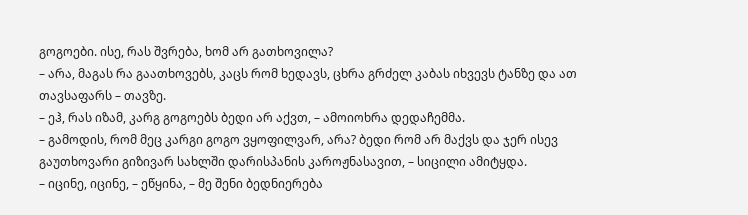გოგოები. ისე, რას შვრება, ხომ არ გათხოვილა?
– არა, მაგას რა გაათხოვებს, კაცს რომ ხედავს, ცხრა გრძელ კაბას იხვევს ტანზე და ათ თავსაფარს – თავზე.
– ეჰ, რას იზამ, კარგ გოგოებს ბედი არ აქვთ, – ამოიოხრა დედაჩემმა.
– გამოდის, რომ მეც კარგი გოგო ვყოფილვარ, არა? ბედი რომ არ მაქვს და ჯერ ისევ გაუთხოვარი გიზივარ სახლში დარისპანის კაროჟნასავით, – სიცილი ამიტყდა.
– იცინე, იცინე, – ეწყინა, – მე შენი ბედნიერება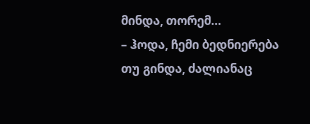მინდა, თორემ…
– ჰოდა, ჩემი ბედნიერება თუ გინდა, ძალიანაც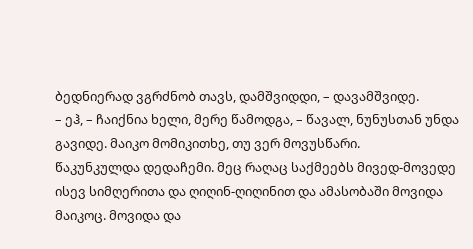ბედნიერად ვგრძნობ თავს, დამშვიდდი, – დავამშვიდე.
– ეჰ, – ჩაიქნია ხელი, მერე წამოდგა, – წავალ, ნუნუსთან უნდა გავიდე. მაიკო მომიკითხე, თუ ვერ მოვუსწარი.
წაკუნკულდა დედაჩემი. მეც რაღაც საქმეებს მივედ-მოვედე ისევ სიმღერითა და ღიღინ-ღიღინით და ამასობაში მოვიდა მაიკოც. მოვიდა და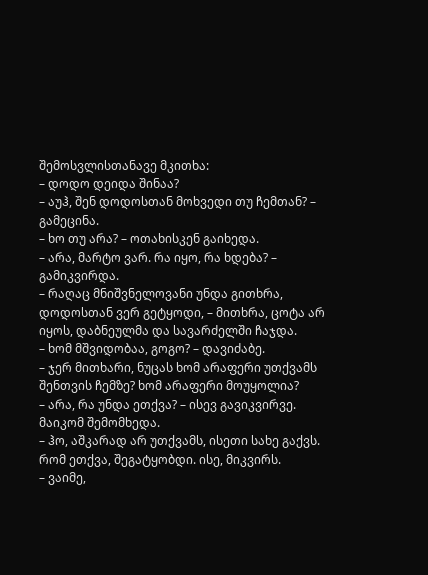შემოსვლისთანავე მკითხა:
– დოდო დეიდა შინაა?
– აუჰ, შენ დოდოსთან მოხვედი თუ ჩემთან? – გამეცინა.
– ხო თუ არა? – ოთახისკენ გაიხედა.
– არა, მარტო ვარ. რა იყო, რა ხდება? – გამიკვირდა.
– რაღაც მნიშვნელოვანი უნდა გითხრა, დოდოსთან ვერ გეტყოდი, – მითხრა, ცოტა არ იყოს, დაბნეულმა და სავარძელში ჩაჯდა.
– ხომ მშვიდობაა, გოგო? – დავიძაბე.
– ჯერ მითხარი, ნუცას ხომ არაფერი უთქვამს შენთვის ჩემზე? ხომ არაფერი მოუყოლია?
– არა, რა უნდა ეთქვა? – ისევ გავიკვირვე.
მაიკომ შემომხედა.
– ჰო, აშკარად არ უთქვამს, ისეთი სახე გაქვს. რომ ეთქვა, შეგატყობდი. ისე, მიკვირს.
– ვაიმე,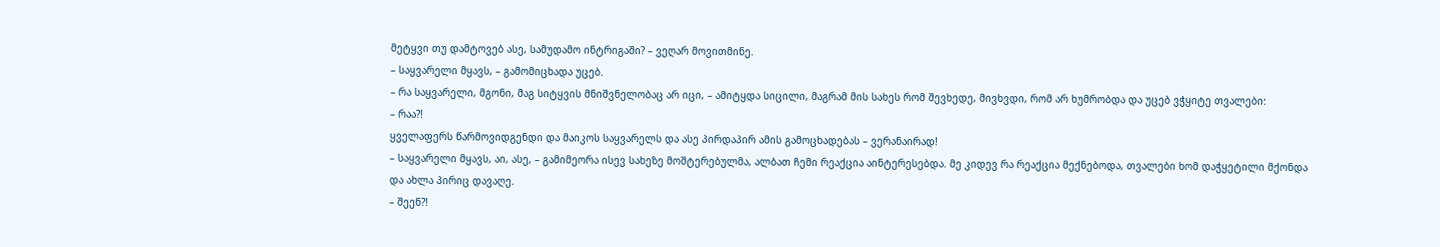მეტყვი თუ დამტოვებ ასე, სამუდამო ინტრიგაში? – ვეღარ მოვითმინე.
– საყვარელი მყავს, – გამომიცხადა უცებ.
– რა საყვარელი, მგონი, მაგ სიტყვის მნიშვნელობაც არ იცი, – ამიტყდა სიცილი, მაგრამ მის სახეს რომ შევხედე, მივხვდი, რომ არ ხუმრობდა და უცებ ვჭყიტე თვალები:
– რაა?!
ყველაფერს წარმოვიდგენდი და მაიკოს საყვარელს და ასე პირდაპირ ამის გამოცხადებას – ვერანაირად!
– საყვარელი მყავს, აი, ასე, – გამიმეორა ისევ სახეზე მოშტერებულმა, ალბათ ჩემი რეაქცია აინტერესებდა. მე კიდევ რა რეაქცია მექნებოდა, თვალები ხომ დაჭყეტილი მქონდა და ახლა პირიც დავაღე.
– შეენ?!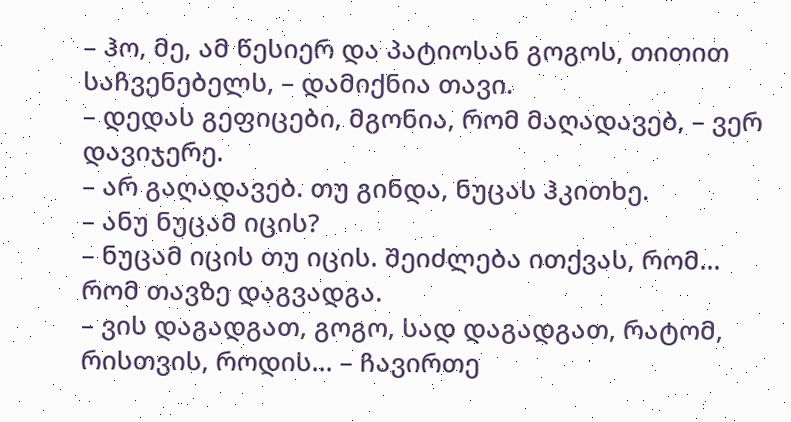– ჰო, მე, ამ წესიერ და პატიოსან გოგოს, თითით საჩვენებელს, – დამიქნია თავი.
– დედას გეფიცები, მგონია, რომ მაღადავებ, – ვერ დავიჯერე.
– არ გაღადავებ. თუ გინდა, ნუცას ჰკითხე.
– ანუ ნუცამ იცის?
– ნუცამ იცის თუ იცის. შეიძლება ითქვას, რომ… რომ თავზე დაგვადგა.
– ვის დაგადგათ, გოგო, სად დაგადგათ, რატომ, რისთვის, როდის… – ჩავირთე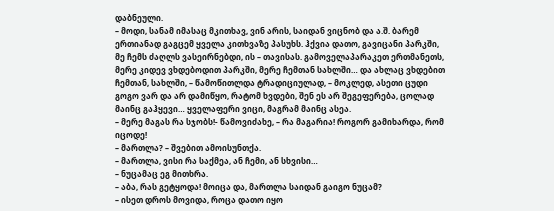დაბნეული.
– მოდი, სანამ იმასაც მკითხავ, ვინ არის, საიდან ვიცნობ და ა.შ. ბარემ ერთიანად გაგცემ ყველა კითხვაზე პასუხს. ჰქვია დათო, გავიცანი პარკში, მე ჩემს ძაღლს ვასეირნებდი, ის – თავისას. გამოველაპარაკეთ ერთმანეთს, მერე კიდევ ვხდებოდით პარკში, მერე ჩემთან სახლში… და ახლაც ვხდებით ჩემთან, სახლში, – წამოწითლდა ტრადიციულად, – მოკლედ, ასეთი ცუდი გოგო ვარ და არ დამიწყო, რატომ ხვდები, შენ ეს არ შეგეფერება, ცოლად მაინც გაჰყევი… ყველაფერი ვიცი, მაგრამ მაინც ასეა.
– მერე მაგას რა სჯობს!- წამოვიძახე, – რა მაგარია! როგორ გამიხარდა, რომ იცოდე!
– მართლა? – შვებით ამოისუნთქა.
– მართლა, ვისი რა საქმეა, ან ჩემი, ან სხვისი…
– ნუცამაც ეგ მითხრა.
– აბა, რას გეტყოდა! მოიცა და, მართლა საიდან გაიგო ნუცამ?
– ისეთ დროს მოვიდა, როცა დათო იყო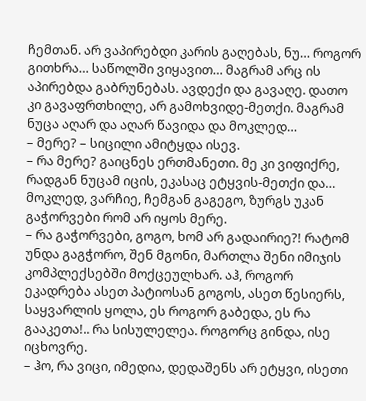ჩემთან. არ ვაპირებდი კარის გაღებას, ნუ… როგორ გითხრა… საწოლში ვიყავით… მაგრამ არც ის აპირებდა გაბრუნებას. ავდექი და გავაღე. დათო კი გავაფრთხილე, არ გამოხვიდე-მეთქი. მაგრამ ნუცა აღარ და აღარ წავიდა და მოკლედ…
– მერე? – სიცილი ამიტყდა ისევ.
– რა მერე? გაიცნეს ერთმანეთი. მე კი ვიფიქრე, რადგან ნუცამ იცის, ეკასაც ეტყვის-მეთქი და… მოკლედ, ვარჩიე, ჩემგან გაგეგო, ზურგს უკან გაჭორვები რომ არ იყოს მერე.
– რა გაჭორვები, გოგო, ხომ არ გადაირიე?! რატომ უნდა გაგჭორო, შენ მგონი, მართლა შენი იმიჯის კომპლექსებში მოქცეულხარ. აჰ, როგორ ეკადრება ასეთ პატიოსან გოგოს, ასეთ წესიერს, საყვარლის ყოლა, ეს როგორ გაბედა, ეს რა გააკეთა!.. რა სისულელეა. როგორც გინდა, ისე იცხოვრე.
– ჰო, რა ვიცი, იმედია, დედაშენს არ ეტყვი, ისეთი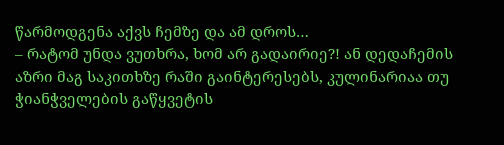წარმოდგენა აქვს ჩემზე და ამ დროს…
– რატომ უნდა ვუთხრა, ხომ არ გადაირიე?! ან დედაჩემის აზრი მაგ საკითხზე რაში გაინტერესებს, კულინარიაა თუ ჭიანჭველების გაწყვეტის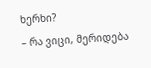ხერხი?
– რა ვიცი, მერიდება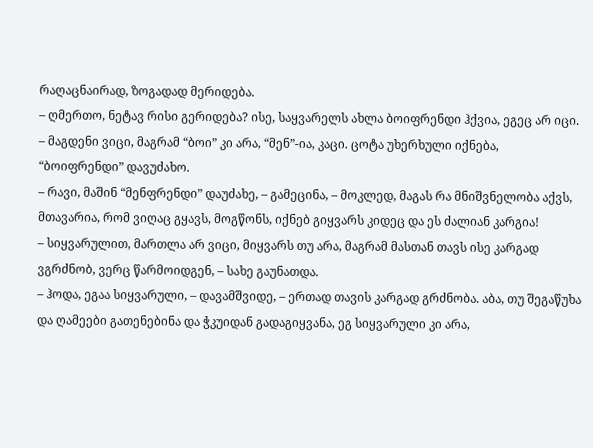რაღაცნაირად, ზოგადად მერიდება.
– ღმერთო, ნეტავ რისი გერიდება? ისე, საყვარელს ახლა ბოიფრენდი ჰქვია, ეგეც არ იცი.
– მაგდენი ვიცი, მაგრამ “ბოი” კი არა, “მენ”-ია, კაცი. ცოტა უხერხული იქნება, “ბოიფრენდი” დავუძახო.
– რავი, მაშინ “მენფრენდი” დაუძახე, – გამეცინა, – მოკლედ, მაგას რა მნიშვნელობა აქვს, მთავარია, რომ ვიღაც გყავს, მოგწონს, იქნებ გიყვარს კიდეც და ეს ძალიან კარგია!
– სიყვარულით, მართლა არ ვიცი, მიყვარს თუ არა, მაგრამ მასთან თავს ისე კარგად ვგრძნობ, ვერც წარმოიდგენ, – სახე გაუნათდა.
– ჰოდა, ეგაა სიყვარული, – დავამშვიდე, – ერთად თავის კარგად გრძნობა. აბა, თუ შეგაწუხა და ღამეები გათენებინა და ჭკუიდან გადაგიყვანა, ეგ სიყვარული კი არა,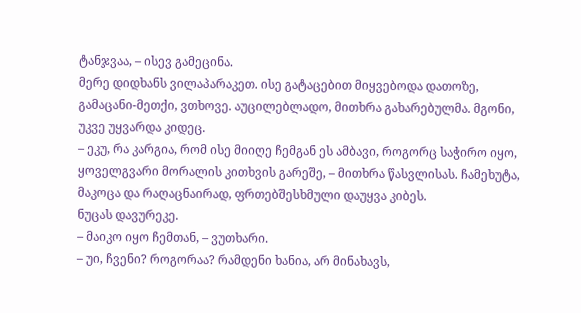ტანჯვაა, – ისევ გამეცინა.
მერე დიდხანს ვილაპარაკეთ. ისე გატაცებით მიყვებოდა დათოზე, გამაცანი-მეთქი, ვთხოვე. აუცილებლადო, მითხრა გახარებულმა. მგონი, უკვე უყვარდა კიდეც.
– ეკუ, რა კარგია, რომ ისე მიიღე ჩემგან ეს ამბავი, როგორც საჭირო იყო, ყოველგვარი მორალის კითხვის გარეშე, – მითხრა წასვლისას. ჩამეხუტა, მაკოცა და რაღაცნაირად, ფრთებშესხმული დაუყვა კიბეს.
ნუცას დავურეკე.
– მაიკო იყო ჩემთან, – ვუთხარი.
– უი, ჩვენი? როგორაა? რამდენი ხანია, არ მინახავს,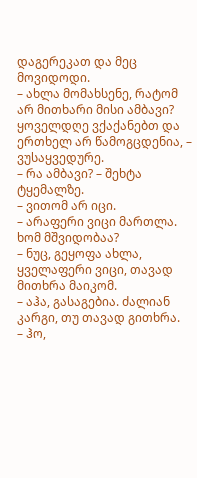დაგერეკათ და მეც მოვიდოდი.
– ახლა მომახსენე, რატომ არ მითხარი მისი ამბავი? ყოველდღე ვქაქანებთ და ერთხელ არ წამოგცდენია, – ვუსაყვედურე.
– რა ამბავი? – შეხტა ტყემალზე.
– ვითომ არ იცი.
– არაფერი ვიცი მართლა. ხომ მშვიდობაა?
– ნუც, გეყოფა ახლა, ყველაფერი ვიცი, თავად მითხრა მაიკომ.
– აჰა, გასაგებია. ძალიან კარგი, თუ თავად გითხრა.
– ჰო,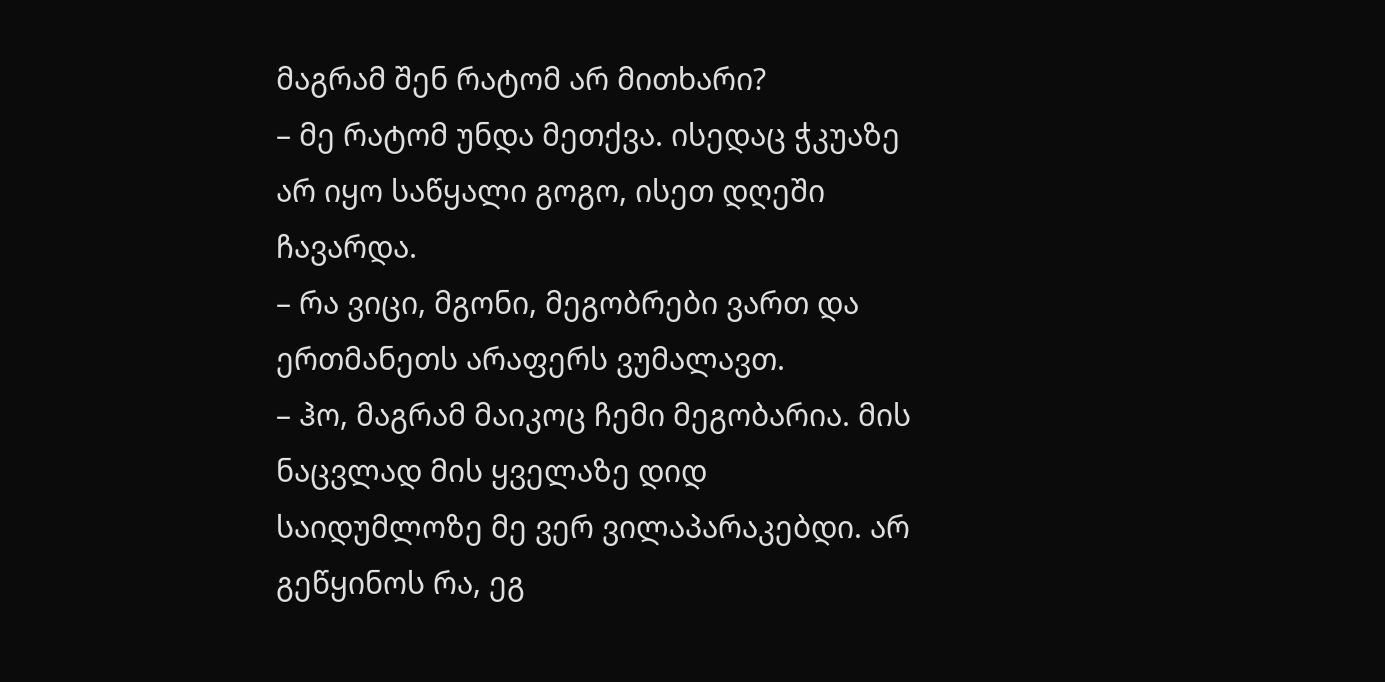მაგრამ შენ რატომ არ მითხარი?
– მე რატომ უნდა მეთქვა. ისედაც ჭკუაზე არ იყო საწყალი გოგო, ისეთ დღეში ჩავარდა.
– რა ვიცი, მგონი, მეგობრები ვართ და ერთმანეთს არაფერს ვუმალავთ.
– ჰო, მაგრამ მაიკოც ჩემი მეგობარია. მის ნაცვლად მის ყველაზე დიდ საიდუმლოზე მე ვერ ვილაპარაკებდი. არ გეწყინოს რა, ეგ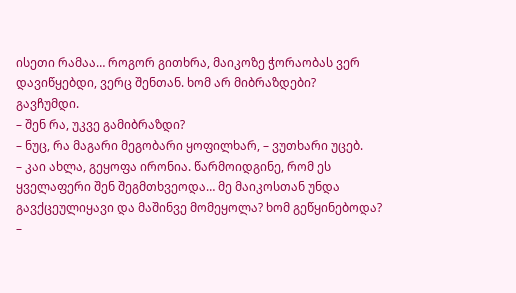ისეთი რამაა… როგორ გითხრა, მაიკოზე ჭორაობას ვერ დავიწყებდი, ვერც შენთან. ხომ არ მიბრაზდები?
გავჩუმდი.
– შენ რა, უკვე გამიბრაზდი?
– ნუც, რა მაგარი მეგობარი ყოფილხარ, – ვუთხარი უცებ.
– კაი ახლა, გეყოფა ირონია. წარმოიდგინე, რომ ეს ყველაფერი შენ შეგმთხვეოდა… მე მაიკოსთან უნდა გავქცეულიყავი და მაშინვე მომეყოლა? ხომ გეწყინებოდა?
–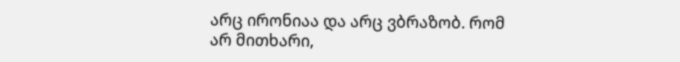არც ირონიაა და არც ვბრაზობ. რომ არ მითხარი,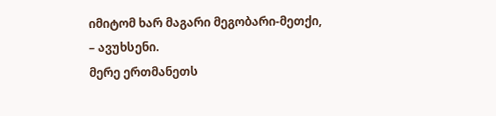იმიტომ ხარ მაგარი მეგობარი-მეთქი, – ავუხსენი.
მერე ერთმანეთს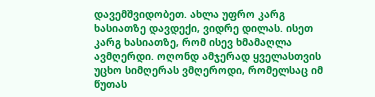დავემშვიდობეთ. ახლა უფრო კარგ ხასიათზე დავდექი, ვიდრე დილას. ისეთ კარგ ხასიათზე, რომ ისევ ხმამაღლა ავმღერდი. ოღონდ ამჯერად ყველასთვის უცხო სიმღერას ვმღეროდი, რომელსაც იმ წუთას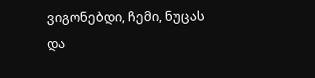ვიგონებდი, ჩემი, ნუცას და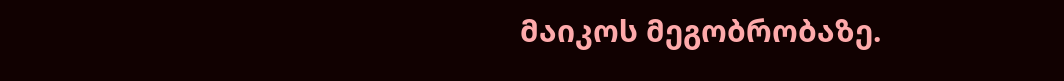მაიკოს მეგობრობაზე.